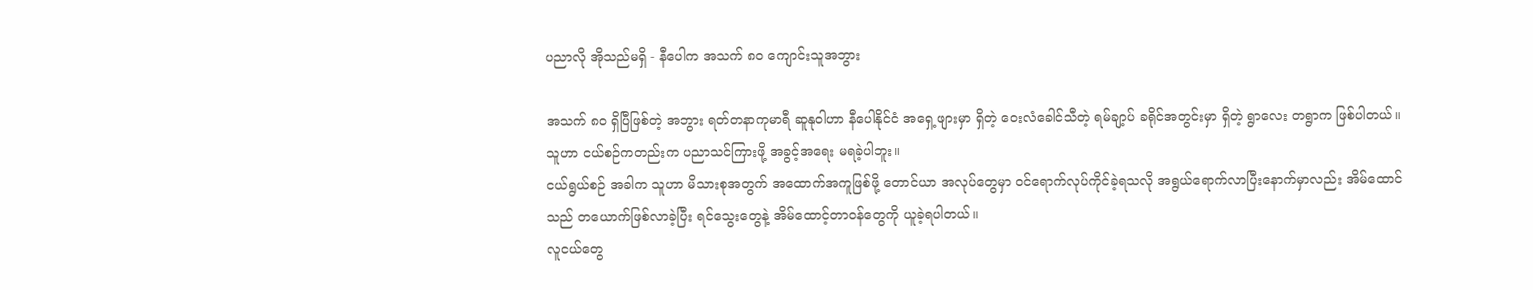ပညာလို အိုသည်မရှိ - နီပေါက အသက် ၈၀ ကျောင်းသူအဘွား

အသက် ၈၀ ရှိပြီဖြစ်တဲ့ အဘွား ရတ်တနာကုမာရီ ဆူနုဝါဟာ နီပေါနိုင်ငံ အရှေ့ဖျားမှာ ရှိတဲ့ ဝေးလံခေါင်သီတဲ့ ရမ်ချာ့ပ် ခရိုင်အတွင်းမှာ ရှိတဲ့ ရွာလေး တရွာက ဖြစ်ပါတယ်။ သူဟာ ငယ်စဉ်ကတည်းက ပညာသင်ကြားဖို့ အခွင့်အရေး မရခဲ့ပါဘူး။
ငယ်ရွယ်စဉ် အခါက သူဟာ မိသားစုအတွက် အထောက်အကူဖြစ်ဖို့ တောင်ယာ အလုပ်တွေမှာ ဝင်ရောက်လုပ်ကိုင်ခဲ့ရသလို အရွယ်ရောက်လာပြီးနောက်မှာလည်း အိမ်ထောင်သည် တယောက်ဖြစ်လာခဲ့ပြီး ရင်သွေးတွေနဲ့ အိမ်ထောင့်တာဝန်တွေကို ယူခဲ့ရပါတယ်။
လူငယ်တွေ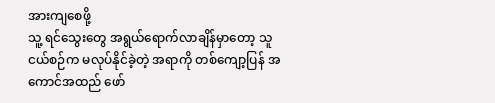အားကျစေဖို့
သူ့ ရင်သွေးတွေ အရွယ်ရောက်လာချိန်မှာတော့ သူငယ်စဉ်က မလုပ်နိုင်ခဲ့တဲ့ အရာကို တစ်ကျော့ပြန် အကောင်အထည် ဖော်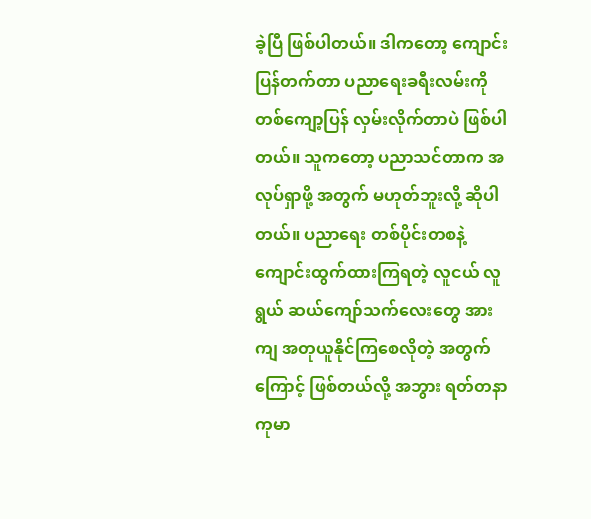ခဲ့ပြီ ဖြစ်ပါတယ်။ ဒါကတော့ ကျောင်းပြန်တက်တာ ပညာရေးခရီးလမ်းကို တစ်ကျော့ပြန် လှမ်းလိုက်တာပဲ ဖြစ်ပါတယ်။ သူကတော့ ပညာသင်တာက အလုပ်ရှာဖို့ အတွက် မဟုတ်ဘူးလို့ ဆိုပါတယ်။ ပညာရေး တစ်ပိုင်းတစနဲ့ ကျောင်းထွက်ထားကြရတဲ့ လူငယ် လူရွယ် ဆယ်ကျော်သက်လေးတွေ အားကျ အတုယူနိုင်ကြစေလိုတဲ့ အတွက်ကြောင့် ဖြစ်တယ်လို့ အဘွား ရတ်တနာကုမာ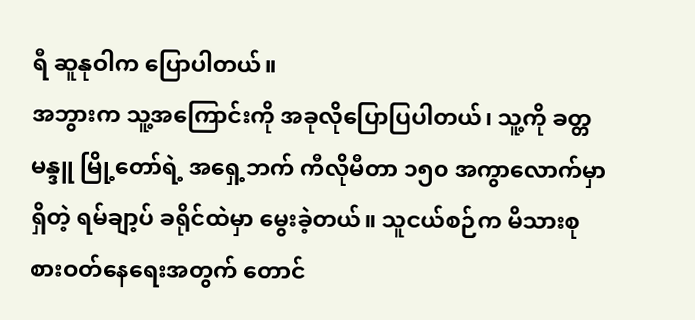ရီ ဆူနုဝါက ပြောပါတယ်။
အဘွားက သူ့အကြောင်းကို အခုလိုပြောပြပါတယ်၊ သူ့ကို ခတ္တမန္ဒူ မြို့တော်ရဲ့ အရှေ့ဘက် ကီလိုမီတာ ၁၅၀ အကွာလောက်မှာ ရှိတဲ့ ရမ်ချာ့ပ် ခရိုင်ထဲမှာ မွေးခဲ့တယ်။ သူငယ်စဉ်က မိသားစု စားဝတ်နေရေးအတွက် တောင်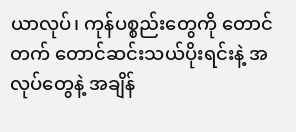ယာလုပ်၊ ကုန်ပစ္စည်းတွေကို တောင်တက် တောင်ဆင်းသယ်ပိုးရင်းနဲ့ အလုပ်တွေနဲ့ အချိန်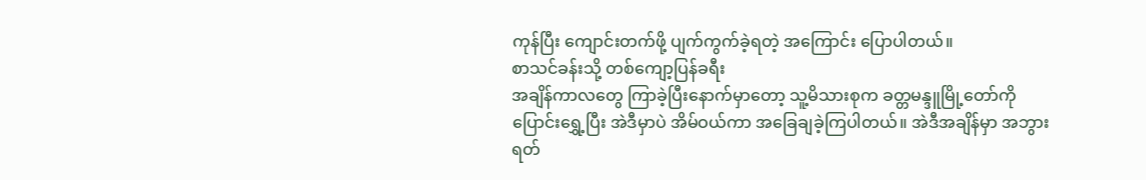ကုန်ပြီး ကျောင်းတက်ဖို့ ပျက်ကွက်ခဲ့ရတဲ့ အကြောင်း ပြောပါတယ်။
စာသင်ခန်းသို့ တစ်ကျော့ပြန်ခရီး
အချိန်ကာလတွေ ကြာခဲ့ပြီးနောက်မှာတော့ သူ့မိသားစုက ခတ္တမန္ဒူမြို့တော်ကို ပြောင်းရွှေ့ပြီး အဲဒီမှာပဲ အိမ်ဝယ်ကာ အခြေချခဲ့ကြပါတယ်။ အဲဒီအချိန်မှာ အဘွား ရတ်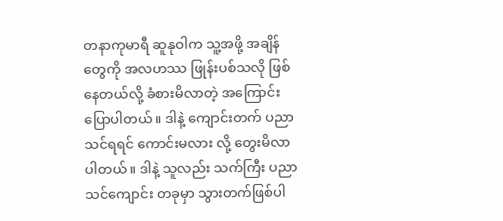တနာကုမာရီ ဆူနုဝါက သူ့အဖို့ အချိန်တွေကို အလဟဿ ဖြုန်းပစ်သလို ဖြစ်နေတယ်လို့ ခံစားမိလာတဲ့ အကြောင်း ပြောပါတယ်။ ဒါနဲ့ ကျောင်းတက် ပညာသင်ရရင် ကောင်းမလား လို့ တွေးမိလာပါတယ်။ ဒါနဲ့ သူလည်း သက်ကြီး ပညာသင်ကျောင်း တခုမှာ သွားတက်ဖြစ်ပါ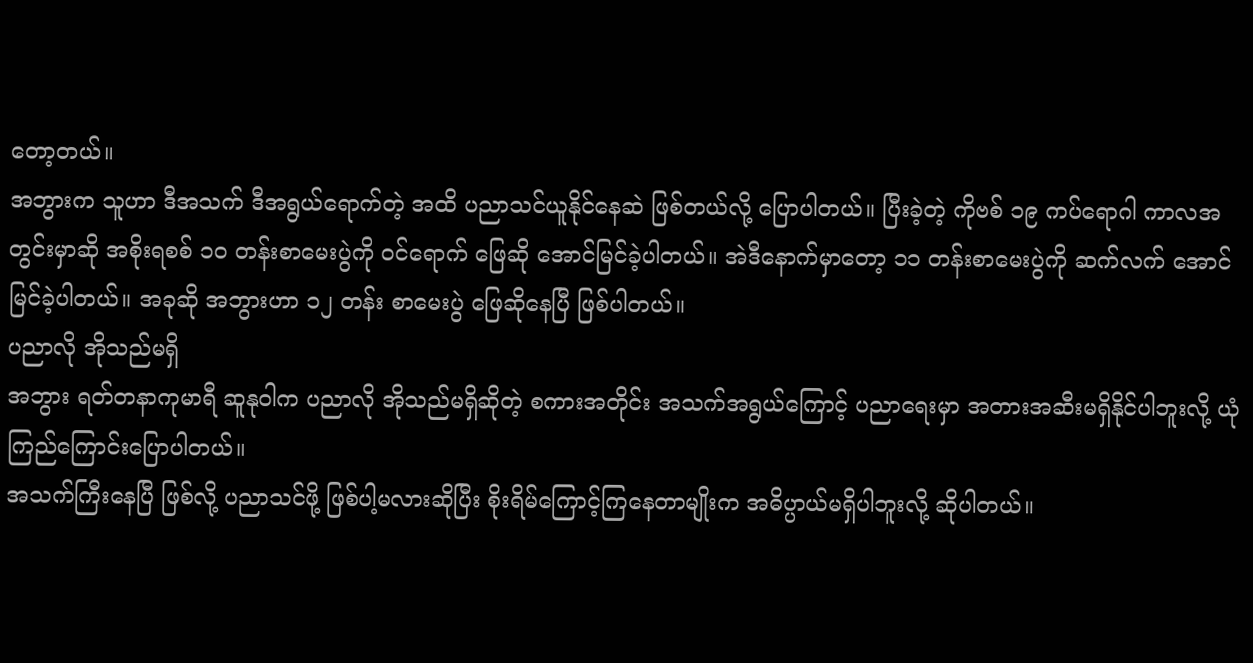တော့တယ်။
အဘွားက သူဟာ ဒီအသက် ဒီအရွယ်ရောက်တဲ့ အထိ ပညာသင်ယူနိုင်နေဆဲ ဖြစ်တယ်လို့ ပြောပါတယ်။ ပြီးခဲ့တဲ့ ကိုဗစ် ၁၉ ကပ်ရောဂါ ကာလအတွင်းမှာဆို အစိုးရစစ် ၁၀ တန်းစာမေးပွဲကို ဝင်ရောက် ဖြေဆို အောင်မြင်ခဲ့ပါတယ်။ အဲဒီနောက်မှာတော့ ၁၁ တန်းစာမေးပွဲကို ဆက်လက် အောင်မြင်ခဲ့ပါတယ်။ အခုဆို အဘွားဟာ ၁၂ တန်း စာမေးပွဲ ဖြေဆိုနေပြီ ဖြစ်ပါတယ်။
ပညာလို အိုသည်မရှိ
အဘွား ရတ်တနာကုမာရီ ဆူနုဝါက ပညာလို အိုသည်မရှိဆိုတဲ့ စကားအတိုင်း အသက်အရွယ်ကြောင့် ပညာရေးမှာ အတားအဆီးမရှိနိုင်ပါဘူးလို့ ယုံကြည်ကြောင်းပြောပါတယ်။
အသက်ကြီးနေပြီ ဖြစ်လို့ ပညာသင်ဖို့ ဖြစ်ပါ့မလားဆိုပြီး စိုးရိမ်ကြောင့်ကြနေတာမျိုးက အဓိပ္ပာယ်မရှိပါဘူးလို့ ဆိုပါတယ်။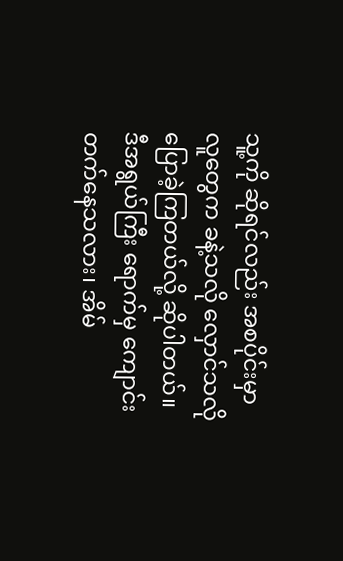သူ့ကို ဆိုရင်လည်း အစပိုင်းမှာ လူတွေက ခနဲ့သလို လှောင်သလို ပြောခဲ့ကြတယ်လို့ ဆိုပါတယ်။
ဒီအရွယ်ကြီး ရောက်မှ ကျောင်းတက်နေသလား၊ အိမ်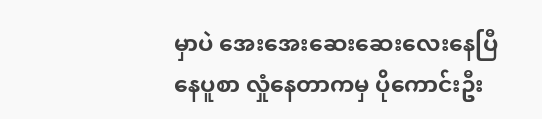မှာပဲ အေးအေးဆေးဆေးလေးနေပြီ နေပူစာ လှုံနေတာကမှ ပိုကောင်းဦး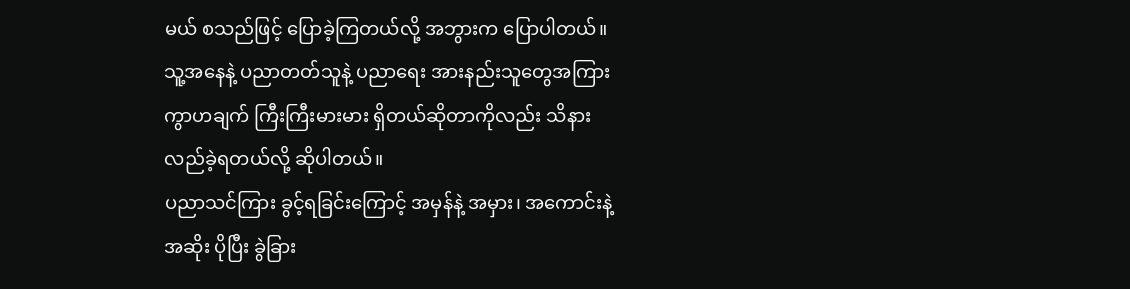မယ် စသည်ဖြင့် ပြောခဲ့ကြတယ်လို့ အဘွားက ပြောပါတယ်။
သူ့အနေနဲ့ ပညာတတ်သူနဲ့ ပညာရေး အားနည်းသူတွေအကြား ကွာဟချက် ကြီးကြီးမားမား ရှိတယ်ဆိုတာကိုလည်း သိနားလည်ခဲ့ရတယ်လို့ ဆိုပါတယ်။
ပညာသင်ကြား ခွင့်ရခြင်းကြောင့် အမှန်နဲ့ အမှား၊ အကောင်းနဲ့ အဆိုး ပိုပြီး ခွဲခြား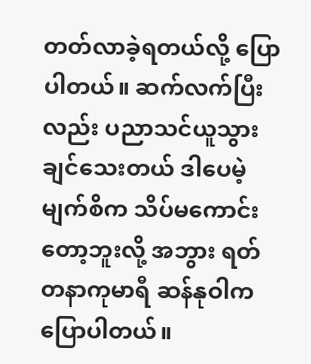တတ်လာခဲ့ရတယ်လို့ ပြောပါတယ်။ ဆက်လက်ပြီးလည်း ပညာသင်ယူသွားချင်သေးတယ် ဒါပေမဲ့ မျက်စိက သိပ်မကောင်းတော့ဘူးလို့ အဘွား ရတ်တနာကုမာရီ ဆန်နုဝါက ပြောပါတယ်။